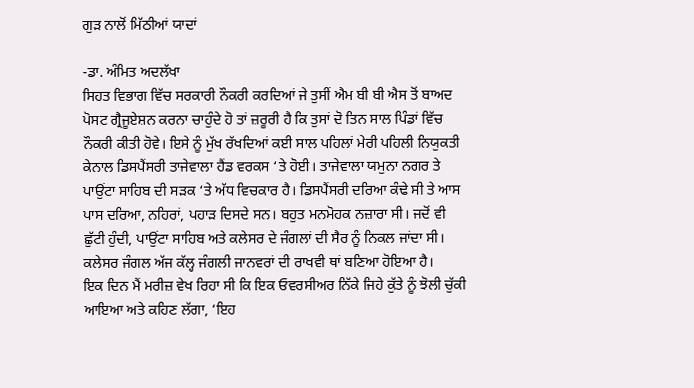ਗੁੜ ਨਾਲੋਂ ਮਿੱਠੀਆਂ ਯਾਦਾਂ

-ਡਾ. ਅੰਮਿਤ ਅਦਲੱਖਾ
ਸਿਹਤ ਵਿਭਾਗ ਵਿੱਚ ਸਰਕਾਰੀ ਨੌਕਰੀ ਕਰਦਿਆਂ ਜੇ ਤੁਸੀਂ ਐਮ ਬੀ ਬੀ ਐਸ ਤੋਂ ਬਾਅਦ ਪੋਸਟ ਗ੍ਰੈਜੂਏਸ਼ਨ ਕਰਨਾ ਚਾਹੁੰਦੇ ਹੋ ਤਾਂ ਜ਼ਰੂਰੀ ਹੈ ਕਿ ਤੁਸਾਂ ਦੋ ਤਿਨ ਸਾਲ ਪਿੰਡਾਂ ਵਿੱਚ ਨੌਕਰੀ ਕੀਤੀ ਹੋਵੇ। ਇਸੇ ਨੂੰ ਮੁੱਖ ਰੱਖਦਿਆਂ ਕਈ ਸਾਲ ਪਹਿਲਾਂ ਮੇਰੀ ਪਹਿਲੀ ਨਿਯੁਕਤੀ ਕੇਨਾਲ ਡਿਸਪੈਂਸਰੀ ਤਾਜੇਵਾਲਾ ਹੈਂਡ ਵਰਕਸ ‘ਤੇ ਹੋਈ। ਤਾਜੇਵਾਲਾ ਯਮੁਨਾ ਨਗਰ ਤੇ ਪਾਉਂਟਾ ਸਾਹਿਬ ਦੀ ਸੜਕ ‘ਤੇ ਅੱਧ ਵਿਚਕਾਰ ਹੈ। ਡਿਸਪੈਂਸਰੀ ਦਰਿਆ ਕੰਢੇ ਸੀ ਤੇ ਆਸ ਪਾਸ ਦਰਿਆ, ਨਹਿਰਾਂ, ਪਹਾੜ ਦਿਸਦੇ ਸਨ। ਬਹੁਤ ਮਨਮੋਹਕ ਨਜ਼ਾਰਾ ਸੀ। ਜਦੋਂ ਵੀ ਛੁੱਟੀ ਹੁੰਦੀ, ਪਾਉਂਟਾ ਸਾਹਿਬ ਅਤੇ ਕਲੇਸਰ ਦੇ ਜੰਗਲਾਂ ਦੀ ਸੈਰ ਨੂੰ ਨਿਕਲ ਜਾਂਦਾ ਸੀ। ਕਲੇਸਰ ਜੰਗਲ ਅੱਜ ਕੱਲ੍ਹ ਜੰਗਲੀ ਜਾਨਵਰਾਂ ਦੀ ਰਾਖਵੀ ਥਾਂ ਬਣਿਆ ਹੋਇਆ ਹੈ।
ਇਕ ਦਿਨ ਮੈਂ ਮਰੀਜ਼ ਵੇਖ ਰਿਹਾ ਸੀ ਕਿ ਇਕ ਓਵਰਸੀਅਰ ਨਿੱਕੇ ਜਿਹੇ ਕੁੱਤੇ ਨੂੰ ਝੋਲੀ ਚੁੱਕੀ ਆਇਆ ਅਤੇ ਕਹਿਣ ਲੱਗਾ, ‘ਇਹ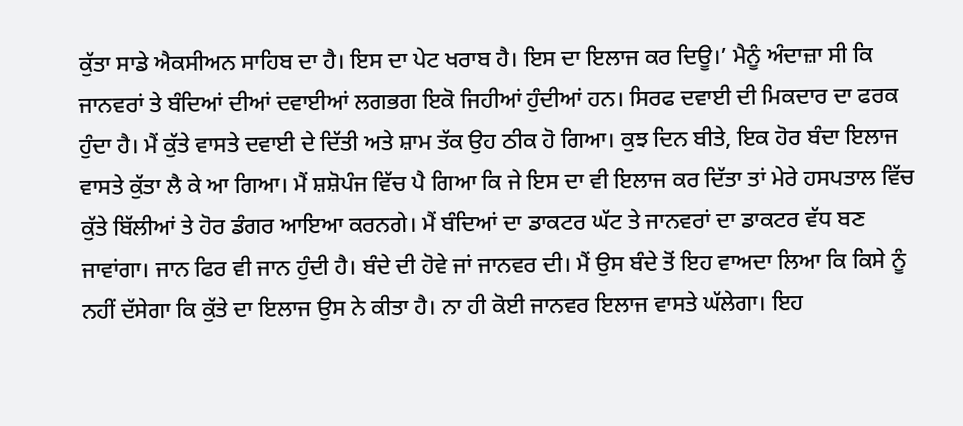ਕੁੱਤਾ ਸਾਡੇ ਐਕਸੀਅਨ ਸਾਹਿਬ ਦਾ ਹੈ। ਇਸ ਦਾ ਪੇਟ ਖਰਾਬ ਹੈ। ਇਸ ਦਾ ਇਲਾਜ ਕਰ ਦਿਊ।’ ਮੈਨੂੰ ਅੰਦਾਜ਼ਾ ਸੀ ਕਿ ਜਾਨਵਰਾਂ ਤੇ ਬੰਦਿਆਂ ਦੀਆਂ ਦਵਾਈਆਂ ਲਗਭਗ ਇਕੋ ਜਿਹੀਆਂ ਹੁੰਦੀਆਂ ਹਨ। ਸਿਰਫ ਦਵਾਈ ਦੀ ਮਿਕਦਾਰ ਦਾ ਫਰਕ ਹੁੰਦਾ ਹੈ। ਮੈਂ ਕੁੱਤੇ ਵਾਸਤੇ ਦਵਾਈ ਦੇ ਦਿੱਤੀ ਅਤੇ ਸ਼ਾਮ ਤੱਕ ਉਹ ਠੀਕ ਹੋ ਗਿਆ। ਕੁਝ ਦਿਨ ਬੀਤੇ, ਇਕ ਹੋਰ ਬੰਦਾ ਇਲਾਜ ਵਾਸਤੇ ਕੁੱਤਾ ਲੈ ਕੇ ਆ ਗਿਆ। ਮੈਂ ਸ਼ਸ਼ੋਪੰਜ ਵਿੱਚ ਪੈ ਗਿਆ ਕਿ ਜੇ ਇਸ ਦਾ ਵੀ ਇਲਾਜ ਕਰ ਦਿੱਤਾ ਤਾਂ ਮੇਰੇ ਹਸਪਤਾਲ ਵਿੱਚ ਕੁੱਤੇ ਬਿੱਲੀਆਂ ਤੇ ਹੋਰ ਡੰਗਰ ਆਇਆ ਕਰਨਗੇ। ਮੈਂ ਬੰਦਿਆਂ ਦਾ ਡਾਕਟਰ ਘੱਟ ਤੇ ਜਾਨਵਰਾਂ ਦਾ ਡਾਕਟਰ ਵੱਧ ਬਣ ਜਾਵਾਂਗਾ। ਜਾਨ ਫਿਰ ਵੀ ਜਾਨ ਹੁੰਦੀ ਹੈ। ਬੰਦੇ ਦੀ ਹੋਵੇ ਜਾਂ ਜਾਨਵਰ ਦੀ। ਮੈਂ ਉਸ ਬੰਦੇ ਤੋਂ ਇਹ ਵਾਅਦਾ ਲਿਆ ਕਿ ਕਿਸੇ ਨੂੰ ਨਹੀਂ ਦੱਸੇਗਾ ਕਿ ਕੁੱਤੇ ਦਾ ਇਲਾਜ ਉਸ ਨੇ ਕੀਤਾ ਹੈ। ਨਾ ਹੀ ਕੋਈ ਜਾਨਵਰ ਇਲਾਜ ਵਾਸਤੇ ਘੱਲੇਗਾ। ਇਹ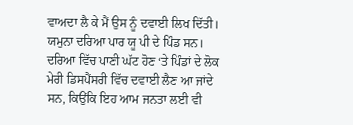ਵਾਅਦਾ ਲੈ ਕੇ ਮੈਂ ਉਸ ਨੂੰ ਦਵਾਈ ਲਿਖ ਦਿੱਤੀ।
ਯਮੁਨਾ ਦਰਿਆ ਪਾਰ ਯੂ ਪੀ ਦੇ ਪਿੰਡ ਸਨ। ਦਰਿਆ ਵਿੱਚ ਪਾਣੀ ਘੱਟ ਹੋਣ ‘ਤੇ ਪਿੰਡਾਂ ਦੇ ਲੋਕ ਮੇਰੀ ਡਿਸਪੈਂਸਰੀ ਵਿੱਚ ਦਵਾਈ ਲੈਣ ਆ ਜਾਂਦੇ ਸਨ, ਕਿਉਂਕਿ ਇਹ ਆਮ ਜਨਤਾ ਲਈ ਵੀ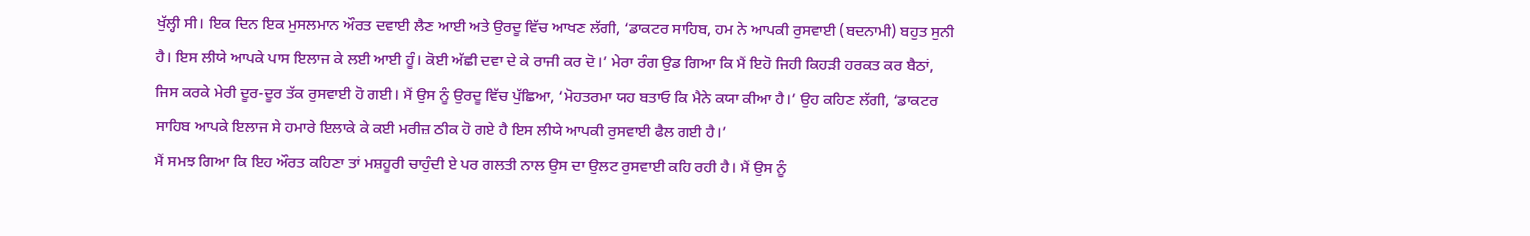ਖੁੱਲ੍ਹੀ ਸੀ। ਇਕ ਦਿਨ ਇਕ ਮੁਸਲਮਾਨ ਔਰਤ ਦਵਾਈ ਲੈਣ ਆਈ ਅਤੇ ਉਰਦੂ ਵਿੱਚ ਆਖਣ ਲੱਗੀ, ‘ਡਾਕਟਰ ਸਾਹਿਬ, ਹਮ ਨੇ ਆਪਕੀ ਰੁਸਵਾਈ (ਬਦਨਾਮੀ) ਬਹੁਤ ਸੁਨੀ ਹੈ। ਇਸ ਲੀਯੇ ਆਪਕੇ ਪਾਸ ਇਲਾਜ ਕੇ ਲਈ ਆਈ ਹੂੰ। ਕੋਈ ਅੱਛੀ ਦਵਾ ਦੇ ਕੇ ਰਾਜੀ ਕਰ ਦੋ।’ ਮੇਰਾ ਰੰਗ ਉਡ ਗਿਆ ਕਿ ਮੈਂ ਇਹੋ ਜਿਹੀ ਕਿਹੜੀ ਹਰਕਤ ਕਰ ਬੈਠਾਂ, ਜਿਸ ਕਰਕੇ ਮੇਰੀ ਦੂਰ-ਦੂਰ ਤੱਕ ਰੁਸਵਾਈ ਹੋ ਗਈ। ਮੈਂ ਉਸ ਨੂੰ ਉਰਦੂ ਵਿੱਚ ਪੁੱਛਿਆ, ‘ਮੋਹਤਰਮਾ ਯਹ ਬਤਾਓ ਕਿ ਮੈਨੇ ਕਯਾ ਕੀਆ ਹੈ।’ ਉਹ ਕਹਿਣ ਲੱਗੀ, ‘ਡਾਕਟਰ ਸਾਹਿਬ ਆਪਕੇ ਇਲਾਜ ਸੇ ਹਮਾਰੇ ਇਲਾਕੇ ਕੇ ਕਈ ਮਰੀਜ਼ ਠੀਕ ਹੋ ਗਏ ਹੈ ਇਸ ਲੀਯੇ ਆਪਕੀ ਰੁਸਵਾਈ ਫੈਲ ਗਈ ਹੈ।’
ਮੈਂ ਸਮਝ ਗਿਆ ਕਿ ਇਹ ਔਰਤ ਕਹਿਣਾ ਤਾਂ ਮਸ਼ਹੂਰੀ ਚਾਹੁੰਦੀ ਏ ਪਰ ਗਲਤੀ ਨਾਲ ਉਸ ਦਾ ਉਲਟ ਰੁਸਵਾਈ ਕਹਿ ਰਹੀ ਹੈ। ਮੈਂ ਉਸ ਨੂੰ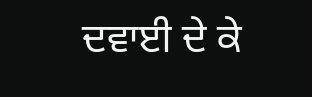ਦਵਾਈ ਦੇ ਕੇ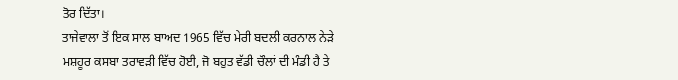ਤੋਰ ਦਿੱਤਾ।
ਤਾਜੇਵਾਲਾ ਤੋਂ ਇਕ ਸਾਲ ਬਾਅਦ 1965 ਵਿੱਚ ਮੇਰੀ ਬਦਲੀ ਕਰਨਾਲ ਨੇੜੇ ਮਸ਼ਹੂਰ ਕਸਬਾ ਤਰਾਵੜੀ ਵਿੱਚ ਹੋਈ, ਜੋ ਬਹੁਤ ਵੱਡੀ ਚੌਲਾਂ ਦੀ ਮੰਡੀ ਹੈ ਤੇ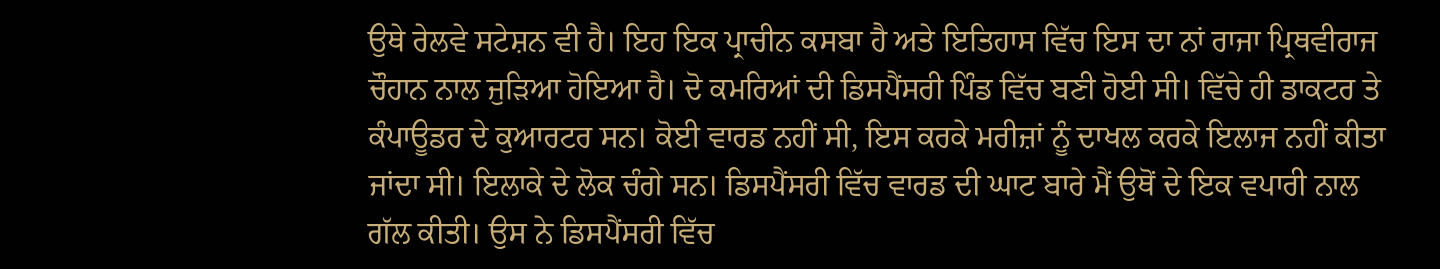ਉਥੇ ਰੇਲਵੇ ਸਟੇਸ਼ਨ ਵੀ ਹੈ। ਇਹ ਇਕ ਪ੍ਰਾਚੀਨ ਕਸਬਾ ਹੈ ਅਤੇ ਇਤਿਹਾਸ ਵਿੱਚ ਇਸ ਦਾ ਨਾਂ ਰਾਜਾ ਪ੍ਰਿਥਵੀਰਾਜ ਚੌਹਾਨ ਨਾਲ ਜੁੜਿਆ ਹੋਇਆ ਹੈ। ਦੋ ਕਮਰਿਆਂ ਦੀ ਡਿਸਪੈਂਸਰੀ ਪਿੰਡ ਵਿੱਚ ਬਣੀ ਹੋਈ ਸੀ। ਵਿੱਚੇ ਹੀ ਡਾਕਟਰ ਤੇ ਕੰਪਾਊਡਰ ਦੇ ਕੁਆਰਟਰ ਸਨ। ਕੋਈ ਵਾਰਡ ਨਹੀਂ ਸੀ, ਇਸ ਕਰਕੇ ਮਰੀਜ਼ਾਂ ਨੂੰ ਦਾਖਲ ਕਰਕੇ ਇਲਾਜ ਨਹੀਂ ਕੀਤਾ ਜਾਂਦਾ ਸੀ। ਇਲਾਕੇ ਦੇ ਲੋਕ ਚੰਗੇ ਸਨ। ਡਿਸਪੈਂਸਰੀ ਵਿੱਚ ਵਾਰਡ ਦੀ ਘਾਟ ਬਾਰੇ ਮੈਂ ਉਥੋਂ ਦੇ ਇਕ ਵਪਾਰੀ ਨਾਲ ਗੱਲ ਕੀਤੀ। ਉਸ ਨੇ ਡਿਸਪੈਂਸਰੀ ਵਿੱਚ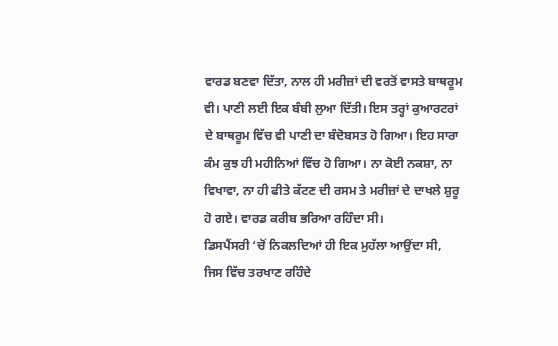ਵਾਰਡ ਬਣਵਾ ਦਿੱਤਾ, ਨਾਲ ਹੀ ਮਰੀਜ਼ਾਂ ਦੀ ਵਰਤੋਂ ਵਾਸਤੇ ਬਾਥਰੂਮ ਵੀ। ਪਾਣੀ ਲਈ ਇਕ ਬੰਬੀ ਲੁਆ ਦਿੱਤੀ। ਇਸ ਤਰ੍ਹਾਂ ਕੁਆਰਟਰਾਂ ਦੇ ਬਾਥਰੂਮ ਵਿੱਚ ਵੀ ਪਾਣੀ ਦਾ ਬੰਦੋਬਸਤ ਹੋ ਗਿਆ। ਇਹ ਸਾਰਾ ਕੰਮ ਕੁਝ ਹੀ ਮਹੀਨਿਆਂ ਵਿੱਚ ਹੋ ਗਿਆ। ਨਾ ਕੋਈ ਨਕਸ਼ਾ, ਨਾ ਵਿਖਾਵਾ, ਨਾ ਹੀ ਫੀਤੇ ਕੱਟਣ ਦੀ ਰਸਮ ਤੇ ਮਰੀਜ਼ਾਂ ਦੇ ਦਾਖਲੇ ਸ਼ੁਰੂ ਹੋ ਗਏ। ਵਾਰਡ ਕਰੀਬ ਭਰਿਆ ਰਹਿੰਦਾ ਸੀ।
ਡਿਸਪੈਂਸਰੀ ‘ਚੋਂ ਨਿਕਲਦਿਆਂ ਹੀ ਇਕ ਮੁਹੱਲਾ ਆਉਂਦਾ ਸੀ, ਜਿਸ ਵਿੱਚ ਤਰਖਾਣ ਰਹਿੰਦੇ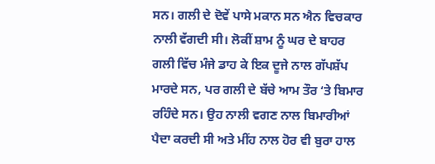ਸਨ। ਗਲੀ ਦੇ ਦੋਵੇਂ ਪਾਸੇ ਮਕਾਨ ਸਨ ਐਨ ਵਿਚਕਾਰ ਨਾਲੀ ਵੱਗਦੀ ਸੀ। ਲੋਕੀਂ ਸ਼ਾਮ ਨੂੰ ਘਰ ਦੇ ਬਾਹਰ ਗਲੀ ਵਿੱਚ ਮੰਜੇ ਡਾਹ ਕੇ ਇਕ ਦੂਜੇ ਨਾਲ ਗੱਪਸ਼ੱਪ ਮਾਰਦੇ ਸਨ, ਪਰ ਗਲੀ ਦੇ ਬੱਚੇ ਆਮ ਤੌਰ ‘ਤੇ ਬਿਮਾਰ ਰਹਿੰਦੇ ਸਨ। ਉਹ ਨਾਲੀ ਵਗਣ ਨਾਲ ਬਿਮਾਰੀਆਂ ਪੈਦਾ ਕਰਦੀ ਸੀ ਅਤੇ ਮੀਂਹ ਨਾਲ ਹੋਰ ਵੀ ਬੁਰਾ ਹਾਲ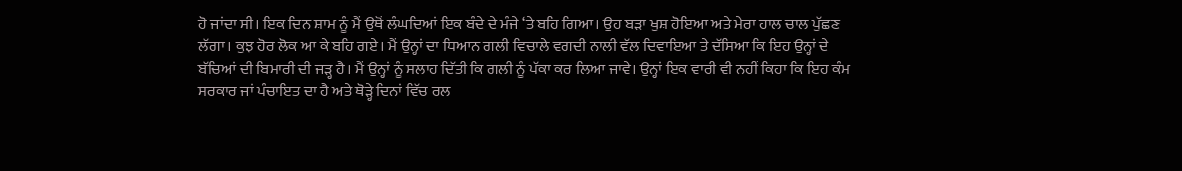ਹੋ ਜਾਂਦਾ ਸੀ। ਇਕ ਦਿਨ ਸ਼ਾਮ ਨੂੰ ਮੈਂ ਉਥੋਂ ਲੰਘਦਿਆਂ ਇਕ ਬੰਦੇ ਦੇ ਮੰਜੇ ‘ਤੇ ਬਹਿ ਗਿਆ। ਉਹ ਬੜਾ ਖੁਸ਼ ਹੋਇਆ ਅਤੇ ਮੇਰਾ ਹਾਲ ਚਾਲ ਪੁੱਛਣ ਲੱਗਾ। ਕੁਝ ਹੋਰ ਲੋਕ ਆ ਕੇ ਬਹਿ ਗਏ। ਮੈਂ ਉਨ੍ਹਾਂ ਦਾ ਧਿਆਨ ਗਲੀ ਵਿਚਾਲੇ ਵਗਦੀ ਨਾਲੀ ਵੱਲ ਦਿਵਾਇਆ ਤੇ ਦੱਸਿਆ ਕਿ ਇਹ ਉਨ੍ਹਾਂ ਦੇ ਬੱਚਿਆਂ ਦੀ ਬਿਮਾਰੀ ਦੀ ਜੜ੍ਹ ਹੈ। ਮੈਂ ਉਨ੍ਹਾਂ ਨੂੰ ਸਲਾਹ ਦਿੱਤੀ ਕਿ ਗਲੀ ਨੂੰ ਪੱਕਾ ਕਰ ਲਿਆ ਜਾਵੇ। ਉਨ੍ਹਾਂ ਇਕ ਵਾਰੀ ਵੀ ਨਹੀਂ ਕਿਹਾ ਕਿ ਇਹ ਕੰਮ ਸਰਕਾਰ ਜਾਂ ਪੰਚਾਇਤ ਦਾ ਹੈ ਅਤੇ ਥੋੜ੍ਹੇ ਦਿਨਾਂ ਵਿੱਚ ਰਲ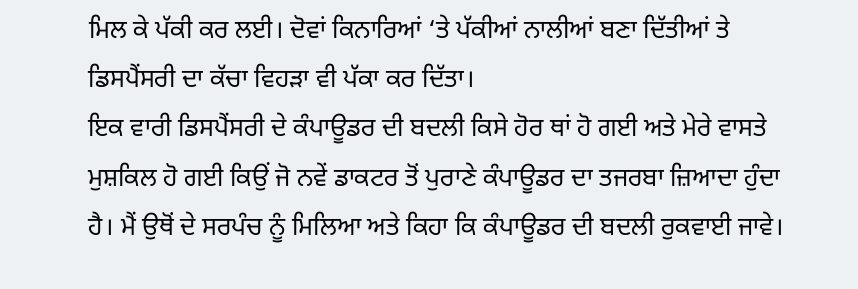ਮਿਲ ਕੇ ਪੱਕੀ ਕਰ ਲਈ। ਦੋਵਾਂ ਕਿਨਾਰਿਆਂ ‘ਤੇ ਪੱਕੀਆਂ ਨਾਲੀਆਂ ਬਣਾ ਦਿੱਤੀਆਂ ਤੇ ਡਿਸਪੈਂਸਰੀ ਦਾ ਕੱਚਾ ਵਿਹੜਾ ਵੀ ਪੱਕਾ ਕਰ ਦਿੱਤਾ।
ਇਕ ਵਾਰੀ ਡਿਸਪੈਂਸਰੀ ਦੇ ਕੰਪਾਊਡਰ ਦੀ ਬਦਲੀ ਕਿਸੇ ਹੋਰ ਥਾਂ ਹੋ ਗਈ ਅਤੇ ਮੇਰੇ ਵਾਸਤੇ ਮੁਸ਼ਕਿਲ ਹੋ ਗਈ ਕਿਉਂ ਜੋ ਨਵੇਂ ਡਾਕਟਰ ਤੋਂ ਪੁਰਾਣੇ ਕੰਪਾਊਡਰ ਦਾ ਤਜਰਬਾ ਜ਼ਿਆਦਾ ਹੁੰਦਾ ਹੈ। ਮੈਂ ਉਥੋਂ ਦੇ ਸਰਪੰਚ ਨੂੰ ਮਿਲਿਆ ਅਤੇ ਕਿਹਾ ਕਿ ਕੰਪਾਊਡਰ ਦੀ ਬਦਲੀ ਰੁਕਵਾਈ ਜਾਵੇ।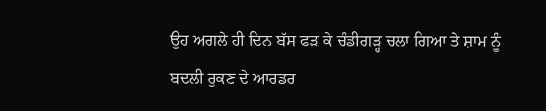ਉਹ ਅਗਲੇ ਹੀ ਦਿਨ ਬੱਸ ਫੜ ਕੇ ਚੰਡੀਗੜ੍ਹ ਚਲਾ ਗਿਆ ਤੇ ਸ਼ਾਮ ਨੂੰ ਬਦਲੀ ਰੁਕਣ ਦੇ ਆਰਡਰ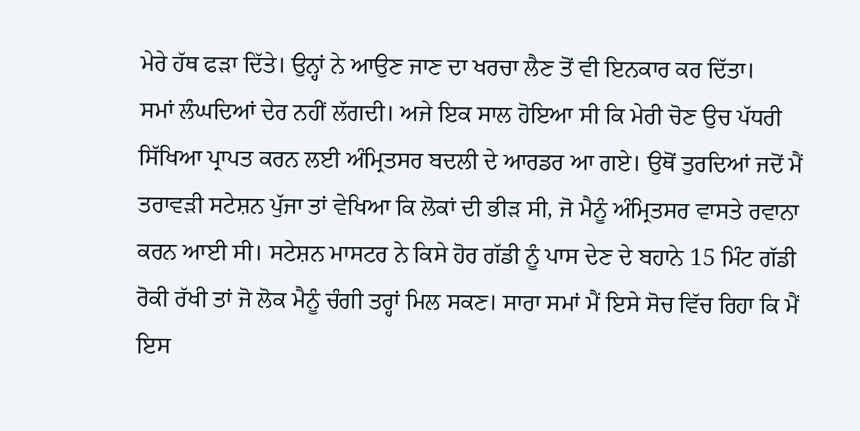ਮੇਰੇ ਹੱਥ ਫੜਾ ਦਿੱਤੇ। ਉਨ੍ਹਾਂ ਨੇ ਆਉਣ ਜਾਣ ਦਾ ਖਰਚਾ ਲੈਣ ਤੋਂ ਵੀ ਇਨਕਾਰ ਕਰ ਦਿੱਤਾ।
ਸਮਾਂ ਲੰਘਦਿਆਂ ਦੇਰ ਨਹੀਂ ਲੱਗਦੀ। ਅਜੇ ਇਕ ਸਾਲ ਹੋਇਆ ਸੀ ਕਿ ਮੇਰੀ ਚੋਣ ਉਚ ਪੱਧਰੀ ਸਿੱਖਿਆ ਪ੍ਰਾਪਤ ਕਰਨ ਲਈ ਅੰਮ੍ਰਿਤਸਰ ਬਦਲੀ ਦੇ ਆਰਡਰ ਆ ਗਏ। ਉਥੋਂ ਤੁਰਦਿਆਂ ਜਦੋਂ ਮੈਂ ਤਰਾਵੜੀ ਸਟੇਸ਼ਨ ਪੁੱਜਾ ਤਾਂ ਵੇਖਿਆ ਕਿ ਲੋਕਾਂ ਦੀ ਭੀੜ ਸੀ, ਜੋ ਮੈਨੂੰ ਅੰਮ੍ਰਿਤਸਰ ਵਾਸਤੇ ਰਵਾਨਾ ਕਰਨ ਆਈ ਸੀ। ਸਟੇਸ਼ਨ ਮਾਸਟਰ ਨੇ ਕਿਸੇ ਹੋਰ ਗੱਡੀ ਨੂੰ ਪਾਸ ਦੇਣ ਦੇ ਬਹਾਨੇ 15 ਮਿੰਟ ਗੱਡੀ ਰੋਕੀ ਰੱਖੀ ਤਾਂ ਜੋ ਲੋਕ ਮੈਨੂੰ ਚੰਗੀ ਤਰ੍ਹਾਂ ਮਿਲ ਸਕਣ। ਸਾਰਾ ਸਮਾਂ ਮੈਂ ਇਸੇ ਸੋਚ ਵਿੱਚ ਰਿਹਾ ਕਿ ਮੈਂ ਇਸ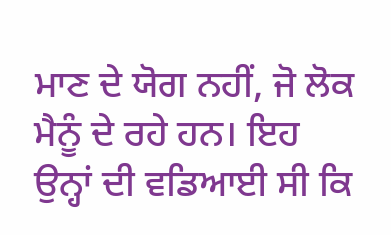ਮਾਣ ਦੇ ਯੋਗ ਨਹੀਂ, ਜੋ ਲੋਕ ਮੈਨੂੰ ਦੇ ਰਹੇ ਹਨ। ਇਹ ਉਨ੍ਹਾਂ ਦੀ ਵਡਿਆਈ ਸੀ ਕਿ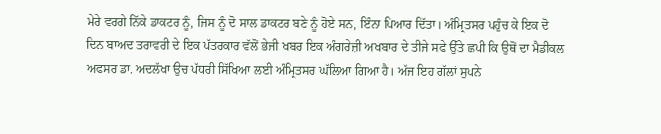ਮੇਰੇ ਵਰਗੇ ਨਿੱਕੇ ਡਾਕਟਰ ਨੂੰ, ਜਿਸ ਨੂੰ ਦੋ ਸਾਲ ਡਾਕਟਰ ਬਣੇ ਨੂੰ ਹੋਏ ਸਨ, ਇੰਨਾ ਪਿਆਰ ਦਿੱਤਾ। ਅੰਮ੍ਰਿਤਸਰ ਪਹੁੰਚ ਕੇ ਇਕ ਦੋ ਦਿਨ ਬਾਅਦ ਤਰਾਵਰੀ ਦੇ ਇਕ ਪੱਤਰਕਾਰ ਵੱਲੋਂ ਭੇਜੀ ਖਬਰ ਇਕ ਅੰਗਰੇਜ਼ੀ ਅਖਬਾਰ ਦੇ ਤੀਜੇ ਸਫੇ ਉੱਤੇ ਛਪੀ ਕਿ ਉਥੋਂ ਦਾ ਮੈਡੀਕਲ ਅਫਸਰ ਡਾ. ਅਦਲੱਖਾ ਉਚ ਪੱਧਰੀ ਸਿੱਖਿਆ ਲਈ ਅੰਮ੍ਰਿਤਸਰ ਘੱਲਿਆ ਗਿਆ ਹੈ। ਅੱਜ ਇਹ ਗੱਲਾਂ ਸੁਪਨੇ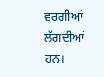ਵਰਗੀਆਂ ਲੱਗਦੀਆਂ ਹਨ।